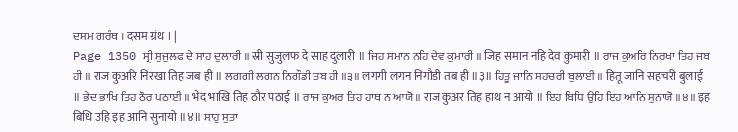ਦਸਮ ਗਰੰਥ । दसम ग्रंथ । |
Page 1350 ਸ੍ਰੀ ਸੁਜੁਲਫ ਦੇ ਸਾਹ ਦੁਲਾਰੀ ॥ स्री सुजुलफ दे साह दुलारी ॥ ਜਿਹ ਸਮਾਨ ਨਹਿ ਦੇਵ ਕੁਮਾਰੀ ॥ जिह समान नहि देव कुमारी ॥ ਰਾਜ ਕੁਅਰਿ ਨਿਰਖਾ ਤਿਹ ਜਬ ਹੀ ॥ राज कुअरि निरखा तिह जब ही ॥ ਲਗਗੀ ਲਗਨ ਨਿਗੌਡੀ ਤਬ ਹੀ ॥੩॥ लगगी लगन निगौडी तब ही ॥३॥ ਹਿਤੂ ਜਾਨਿ ਸਹਚਰੀ ਬੁਲਾਈ ॥ हितू जानि सहचरी बुलाई ॥ ਭੇਦ ਭਾਖਿ ਤਿਹ ਠੌਰ ਪਠਾਈ ॥ भेद भाखि तिह ठौर पठाई ॥ ਰਾਜ ਕੁਅਰ ਤਿਹ ਹਾਥ ਨ ਆਯੋ ॥ राज कुअर तिह हाथ न आयो ॥ ਇਹ ਬਿਧਿ ਉਹਿ ਇਹ ਆਨਿ ਸੁਨਾਯੋ ॥੪॥ इह बिधि उहि इह आनि सुनायो ॥४॥ ਸਾਹੁ ਸੁਤਾ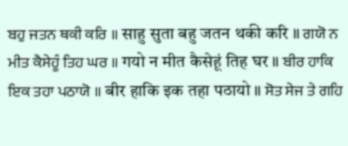ਬਹੁ ਜਤਨ ਥਕੀ ਕਰਿ ॥ साहु सुता बहु जतन थकी करि ॥ ਗਯੋ ਨ ਮੀਤ ਕੈਸੇਹੂੰ ਤਿਹ ਘਰ ॥ गयो न मीत कैसेहूं तिह घर ॥ ਬੀਰ ਹਾਕਿ ਇਕ ਤਹਾ ਪਠਾਯੋ ॥ बीर हाकि इक तहा पठायो ॥ ਸੋਤ ਸੇਜ ਤੇ ਗਹਿ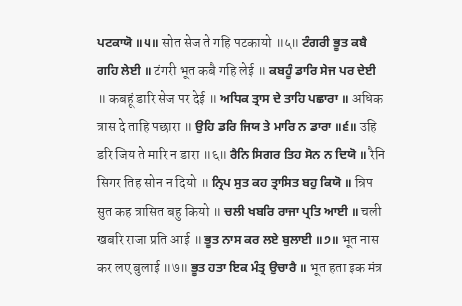ਪਟਕਾਯੋ ॥੫॥ सोत सेज ते गहि पटकायो ॥५॥ ਟੰਗਰੀ ਭੂਤ ਕਬੈ ਗਹਿ ਲੇਈ ॥ टंगरी भूत कबै गहि लेई ॥ ਕਬਹੂੰ ਡਾਰਿ ਸੇਜ ਪਰ ਦੇਈ ॥ कबहूं डारि सेज पर देई ॥ ਅਧਿਕ ਤ੍ਰਾਸ ਦੇ ਤਾਹਿ ਪਛਾਰਾ ॥ अधिक त्रास दे ताहि पछारा ॥ ਉਹਿ ਡਰਿ ਜਿਯ ਤੇ ਮਾਰਿ ਨ ਡਾਰਾ ॥੬॥ उहि डरि जिय ते मारि न डारा ॥६॥ ਰੈਨਿ ਸਿਗਰ ਤਿਹ ਸੋਨ ਨ ਦਿਯੋ ॥ रैनि सिगर तिह सोन न दियो ॥ ਨ੍ਰਿਪ ਸੁਤ ਕਹ ਤ੍ਰਾਸਿਤ ਬਹੁ ਕਿਯੋ ॥ न्रिप सुत कह त्रासित बहु कियो ॥ ਚਲੀ ਖਬਰਿ ਰਾਜਾ ਪ੍ਰਤਿ ਆਈ ॥ चली खबरि राजा प्रति आई ॥ ਭੂਤ ਨਾਸ ਕਰ ਲਏ ਬੁਲਾਈ ॥੭॥ भूत नास कर लए बुलाई ॥७॥ ਭੂਤ ਹਤਾ ਇਕ ਮੰਤ੍ਰ ਉਚਾਰੈ ॥ भूत हता इक मंत्र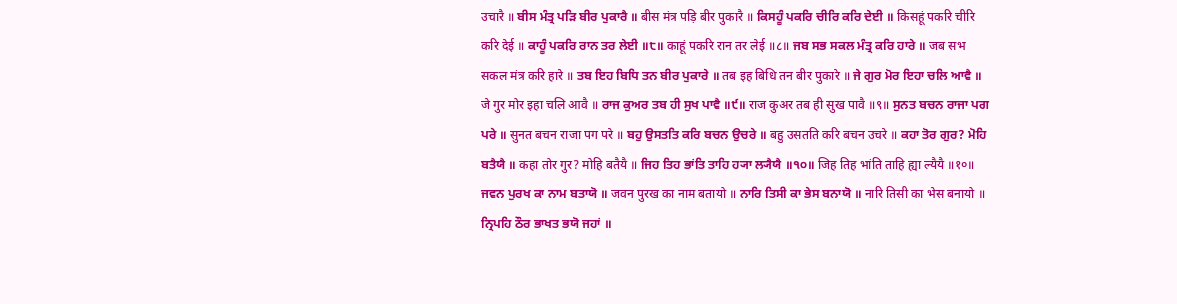उचारै ॥ ਬੀਸ ਮੰਤ੍ਰ ਪੜਿ ਬੀਰ ਪੁਕਾਰੈ ॥ बीस मंत्र पड़ि बीर पुकारै ॥ ਕਿਸਹੂੰ ਪਕਰਿ ਚੀਰਿ ਕਰਿ ਦੇਈ ॥ किसहूं पकरि चीरि करि देई ॥ ਕਾਹੂੰ ਪਕਰਿ ਰਾਨ ਤਰ ਲੇਈ ॥੮॥ काहूं पकरि रान तर लेई ॥८॥ ਜਬ ਸਭ ਸਕਲ ਮੰਤ੍ਰ ਕਰਿ ਹਾਰੇ ॥ जब सभ सकल मंत्र करि हारे ॥ ਤਬ ਇਹ ਬਿਧਿ ਤਨ ਬੀਰ ਪੁਕਾਰੇ ॥ तब इह बिधि तन बीर पुकारे ॥ ਜੇ ਗੁਰ ਮੋਰ ਇਹਾ ਚਲਿ ਆਵੈ ॥ जे गुर मोर इहा चलि आवै ॥ ਰਾਜ ਕੁਅਰ ਤਬ ਹੀ ਸੁਖ ਪਾਵੈ ॥੯॥ राज कुअर तब ही सुख पावै ॥९॥ ਸੁਨਤ ਬਚਨ ਰਾਜਾ ਪਗ ਪਰੇ ॥ सुनत बचन राजा पग परे ॥ ਬਹੁ ਉਸਤਤਿ ਕਰਿ ਬਚਨ ਉਚਰੇ ॥ बहु उसतति करि बचन उचरे ॥ ਕਹਾ ਤੋਰ ਗੁਰ? ਮੋਹਿ ਬਤੈਯੈ ॥ कहा तोर गुर? मोहि बतैयै ॥ ਜਿਹ ਤਿਹ ਭਾਂਤਿ ਤਾਹਿ ਹ੍ਯਾ ਲ੍ਯੈਯੈ ॥੧੦॥ जिह तिह भांति ताहि ह्या ल्यैयै ॥१०॥ ਜਵਨ ਪੁਰਖ ਕਾ ਨਾਮ ਬਤਾਯੋ ॥ जवन पुरख का नाम बतायो ॥ ਨਾਰਿ ਤਿਸੀ ਕਾ ਭੇਸ ਬਨਾਯੋ ॥ नारि तिसी का भेस बनायो ॥ ਨ੍ਰਿਪਹਿ ਠੌਰ ਭਾਖਤ ਭਯੋ ਜਹਾਂ ॥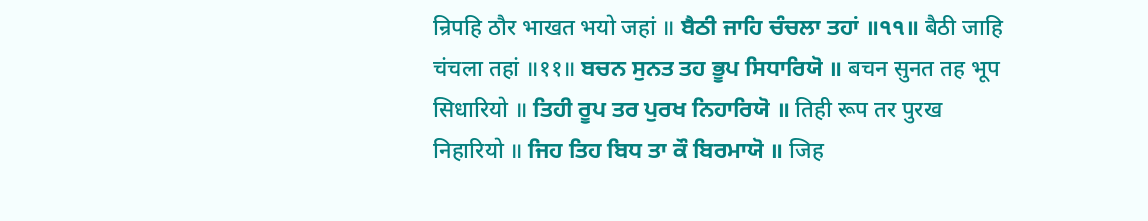न्रिपहि ठौर भाखत भयो जहां ॥ ਬੈਠੀ ਜਾਹਿ ਚੰਚਲਾ ਤਹਾਂ ॥੧੧॥ बैठी जाहि चंचला तहां ॥११॥ ਬਚਨ ਸੁਨਤ ਤਹ ਭੂਪ ਸਿਧਾਰਿਯੋ ॥ बचन सुनत तह भूप सिधारियो ॥ ਤਿਹੀ ਰੂਪ ਤਰ ਪੁਰਖ ਨਿਹਾਰਿਯੋ ॥ तिही रूप तर पुरख निहारियो ॥ ਜਿਹ ਤਿਹ ਬਿਧ ਤਾ ਕੌ ਬਿਰਮਾਯੋ ॥ जिह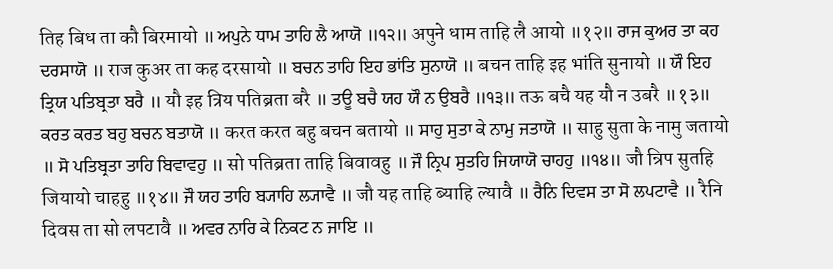तिह बिध ता कौ बिरमायो ॥ ਅਪੁਨੇ ਧਾਮ ਤਾਹਿ ਲੈ ਆਯੋ ॥੧੨॥ अपुने धाम ताहि लै आयो ॥१२॥ ਰਾਜ ਕੁਅਰ ਤਾ ਕਹ ਦਰਸਾਯੋ ॥ राज कुअर ता कह दरसायो ॥ ਬਚਨ ਤਾਹਿ ਇਹ ਭਾਂਤਿ ਸੁਨਾਯੋ ॥ बचन ताहि इह भांति सुनायो ॥ ਯੌ ਇਹ ਤ੍ਰਿਯ ਪਤਿਬ੍ਰਤਾ ਬਰੈ ॥ यौ इह त्रिय पतिब्रता बरै ॥ ਤਊ ਬਚੈ ਯਹ ਯੌ ਨ ਉਬਰੈ ॥੧੩॥ तऊ बचै यह यौ न उबरै ॥१३॥ ਕਰਤ ਕਰਤ ਬਹੁ ਬਚਨ ਬਤਾਯੋ ॥ करत करत बहु बचन बतायो ॥ ਸਾਹੁ ਸੁਤਾ ਕੇ ਨਾਮੁ ਜਤਾਯੋ ॥ साहु सुता के नामु जतायो ॥ ਸੋ ਪਤਿਬ੍ਰਤਾ ਤਾਹਿ ਬਿਵਾਵਹੁ ॥ सो पतिब्रता ताहि बिवावहु ॥ ਜੌ ਨ੍ਰਿਪ ਸੁਤਹਿ ਜਿਯਾਯੋ ਚਾਹਹੁ ॥੧੪॥ जौ न्रिप सुतहि जियायो चाहहु ॥१४॥ ਜੌ ਯਹ ਤਾਹਿ ਬ੍ਯਾਹਿ ਲ੍ਯਾਵੈ ॥ जौ यह ताहि ब्याहि ल्यावै ॥ ਰੈਨਿ ਦਿਵਸ ਤਾ ਸੋ ਲਪਟਾਵੈ ॥ रैनि दिवस ता सो लपटावै ॥ ਅਵਰ ਨਾਰਿ ਕੇ ਨਿਕਟ ਨ ਜਾਇ ॥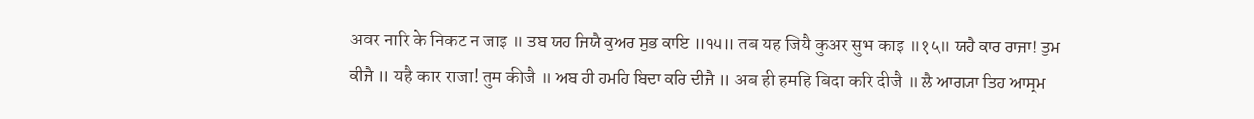अवर नारि के निकट न जाइ ॥ ਤਬ ਯਹ ਜਿਯੈ ਕੁਅਰ ਸੁਭ ਕਾਇ ॥੧੫॥ तब यह जियै कुअर सुभ काइ ॥१५॥ ਯਹੈ ਕਾਰ ਰਾਜਾ! ਤੁਮ ਕੀਜੈ ॥ यहै कार राजा! तुम कीजै ॥ ਅਬ ਹੀ ਹਮਹਿ ਬਿਦਾ ਕਰਿ ਦੀਜੈ ॥ अब ही हमहि बिदा करि दीजै ॥ ਲੈ ਆਗ੍ਯਾ ਤਿਹ ਆਸ੍ਰਮ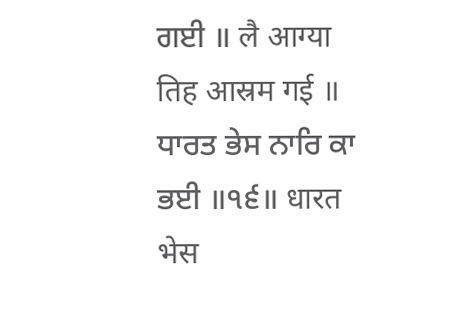ਗਈ ॥ लै आग्या तिह आस्रम गई ॥ ਧਾਰਤ ਭੇਸ ਨਾਰਿ ਕਾ ਭਈ ॥੧੬॥ धारत भेस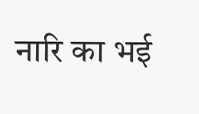नारि का भई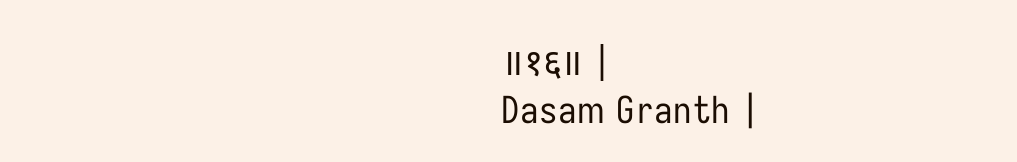॥१६॥ |
Dasam Granth |